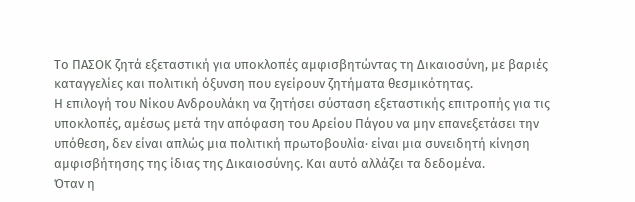Το ΠΑΣΟΚ ζητά εξεταστική για υποκλοπές αμφισβητώντας τη Δικαιοσύνη, με βαριές καταγγελίες και πολιτική όξυνση που εγείρουν ζητήματα θεσμικότητας.
Η επιλογή του Νίκου Ανδρουλάκη να ζητήσει σύσταση εξεταστικής επιτροπής για τις υποκλοπές, αμέσως μετά την απόφαση του Αρείου Πάγου να μην επανεξετάσει την υπόθεση, δεν είναι απλώς μια πολιτική πρωτοβουλία· είναι μια συνειδητή κίνηση αμφισβήτησης της ίδιας της Δικαιοσύνης. Και αυτό αλλάζει τα δεδομένα.
Όταν η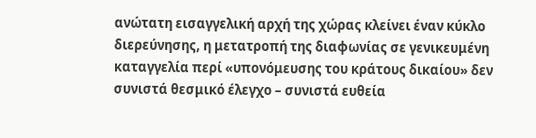ανώτατη εισαγγελική αρχή της χώρας κλείνει έναν κύκλο διερεύνησης, η μετατροπή της διαφωνίας σε γενικευμένη καταγγελία περί «υπονόμευσης του κράτους δικαίου» δεν συνιστά θεσμικό έλεγχο – συνιστά ευθεία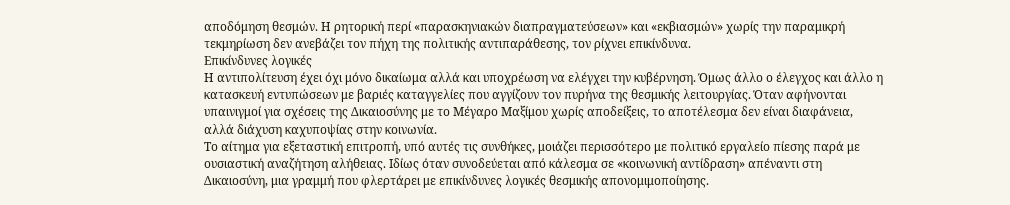αποδόμηση θεσμών. Η ρητορική περί «παρασκηνιακών διαπραγματεύσεων» και «εκβιασμών» χωρίς την παραμικρή τεκμηρίωση δεν ανεβάζει τον πήχη της πολιτικής αντιπαράθεσης, τον ρίχνει επικίνδυνα.
Επικίνδυνες λογικές
Η αντιπολίτευση έχει όχι μόνο δικαίωμα αλλά και υποχρέωση να ελέγχει την κυβέρνηση. Όμως άλλο ο έλεγχος και άλλο η κατασκευή εντυπώσεων με βαριές καταγγελίες που αγγίζουν τον πυρήνα της θεσμικής λειτουργίας. Όταν αφήνονται υπαινιγμοί για σχέσεις της Δικαιοσύνης με το Μέγαρο Μαξίμου χωρίς αποδείξεις, το αποτέλεσμα δεν είναι διαφάνεια, αλλά διάχυση καχυποψίας στην κοινωνία.
Το αίτημα για εξεταστική επιτροπή, υπό αυτές τις συνθήκες, μοιάζει περισσότερο με πολιτικό εργαλείο πίεσης παρά με ουσιαστική αναζήτηση αλήθειας. Ιδίως όταν συνοδεύεται από κάλεσμα σε «κοινωνική αντίδραση» απέναντι στη Δικαιοσύνη, μια γραμμή που φλερτάρει με επικίνδυνες λογικές θεσμικής απονομιμοποίησης.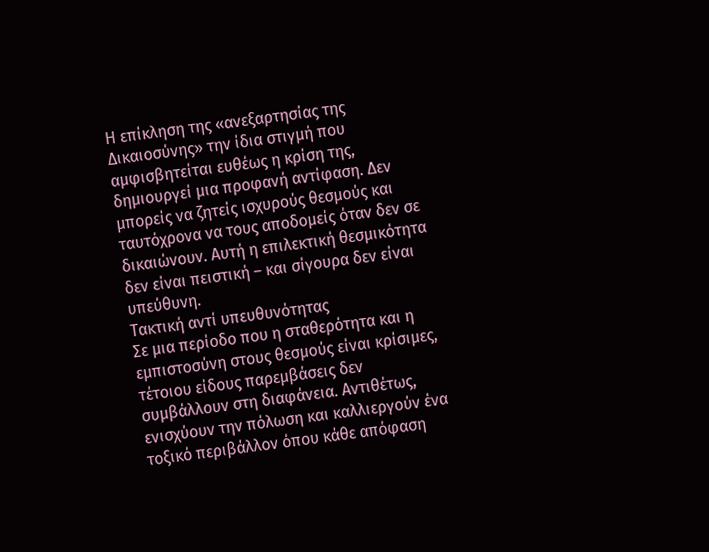Η επίκληση της «ανεξαρτησίας της Δικαιοσύνης» την ίδια στιγμή που αμφισβητείται ευθέως η κρίση της, δημιουργεί μια προφανή αντίφαση. Δεν μπορείς να ζητείς ισχυρούς θεσμούς και ταυτόχρονα να τους αποδομείς όταν δεν σε δικαιώνουν. Αυτή η επιλεκτική θεσμικότητα δεν είναι πειστική – και σίγουρα δεν είναι υπεύθυνη.
Τακτική αντί υπευθυνότητας
Σε μια περίοδο που η σταθερότητα και η εμπιστοσύνη στους θεσμούς είναι κρίσιμες, τέτοιου είδους παρεμβάσεις δεν συμβάλλουν στη διαφάνεια. Αντιθέτως, ενισχύουν την πόλωση και καλλιεργούν ένα τοξικό περιβάλλον όπου κάθε απόφαση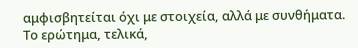αμφισβητείται όχι με στοιχεία, αλλά με συνθήματα.
Το ερώτημα, τελικά,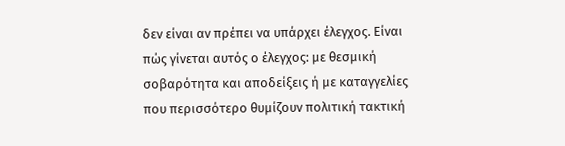δεν είναι αν πρέπει να υπάρχει έλεγχος. Είναι πώς γίνεται αυτός ο έλεγχος: με θεσμική σοβαρότητα και αποδείξεις ή με καταγγελίες που περισσότερο θυμίζουν πολιτική τακτική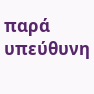παρά υπεύθυνη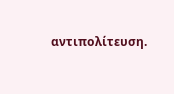αντιπολίτευση.